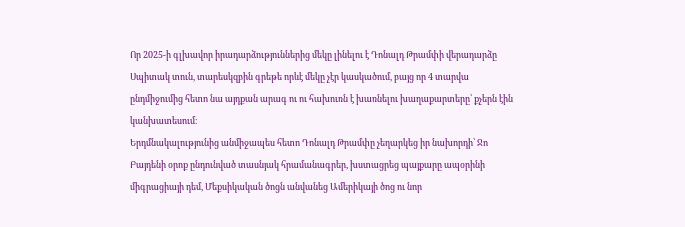Որ 2025-ի գլխավոր իրադարձություններից մեկը լինելու է Դոնալդ Թրամփի վերադարձը Սպիտակ տուն, տարեսկզբին գրեթե որևէ մեկը չէր կասկածում, բայց որ 4 տարվա ընդմիջումից հետո նա այդքան արագ ու ու հախուռն է խառնելու խաղաքարտերը՝ քչերն էին կանխատեսում։
Երդմնակալությունից անմիջապես հետո Դոնալդ Թրամփը չեղարկեց իր նախորդի՝ Ջո Բայդենի օրոք ընդունված տասնյակ հրամանագրեր, խստացրեց պայքարը ապօրինի միգրացիայի դեմ, Մեքսիկական ծոցն անվանեց Ամերիկայի ծոց ու նոր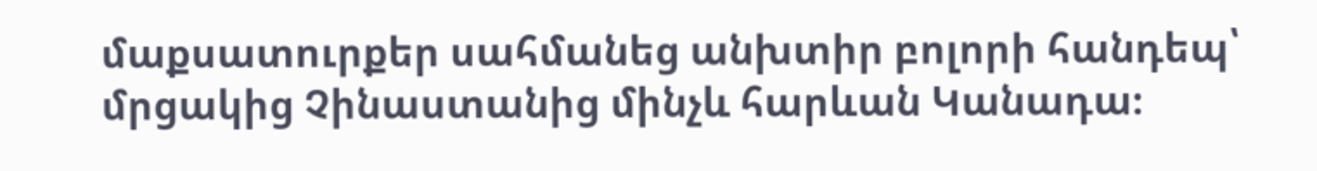մաքսատուրքեր սահմանեց անխտիր բոլորի հանդեպ՝ մրցակից Չինաստանից մինչև հարևան Կանադա։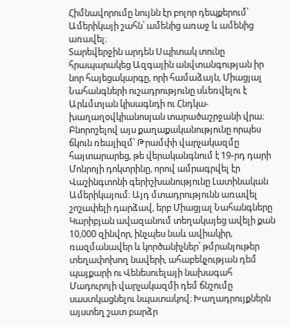Հիմնավորումը նույնն էր բոլոր դեպքերում՝ Ամերիկայի շահն՝ ամենից առաջ և ամենից առավել։
Տարեվերջին արդեն Սպիտակ տունը հրապարակեց Ազգային անվտանգության իր նոր հայեցակարգը, որի համաձայն, Միացյալ Նահանգների ուշադրությունը սևեռվելու է Արևմտյան կիսագնդի ու Հնդկա-խաղաղօվկիանոսյան տարածաշրջանի վրա։ Բնորոշելով այս քաղաքականությունը որպես ճկուն ռեալիզմ՝ Թրամփի վարչակազմը հայտարարեց, թե վերականգնում է 19-րդ դարի Մոնրոյի դոկտրինը, որով ամրագրվել էր Վաշինգտոնի գերիշխանությունը Լատինական Ամերիկայում։ Այդ մտադրությունն առավել շոշափելի դարձավ, երբ Միացյալ Նահանգները Կարիբյան ավազանում տեղակայեց ավելի քան 10,000 զինվոր, ինչպես նաև ավիակիր, ռազմանավեր և կործանիչներ՝ թմրանյութեր տեղափոխող նավերի, ահաբեկչության դեմ պայքարի ու Վենեսուելայի նախագահ Մադուրոյի վարչակազմի դեմ ճնշումը սաստկացնելու նպատակով։ Խաղադրույքներն այստեղ շատ բարձր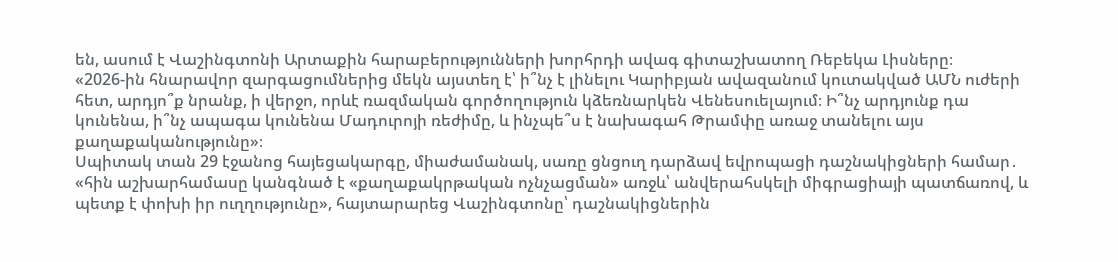են, ասում է Վաշինգտոնի Արտաքին հարաբերությունների խորհրդի ավագ գիտաշխատող Ռեբեկա Լիսները։
«2026-ին հնարավոր զարգացումներից մեկն այստեղ է՝ ի՞նչ է լինելու Կարիբյան ավազանում կուտակված ԱՄՆ ուժերի հետ, արդյո՞ք նրանք, ի վերջո, որևէ ռազմական գործողություն կձեռնարկեն Վենեսուելայում։ Ի՞նչ արդյունք դա կունենա, ի՞նչ ապագա կունենա Մադուրոյի ռեժիմը, և ինչպե՞ս է նախագահ Թրամփը առաջ տանելու այս քաղաքականությունը»։
Սպիտակ տան 29 էջանոց հայեցակարգը, միաժամանակ, սառը ցնցուղ դարձավ եվրոպացի դաշնակիցների համար․ «հին աշխարհամասը կանգնած է «քաղաքակրթական ոչնչացման» առջև՝ անվերահսկելի միգրացիայի պատճառով, և պետք է փոխի իր ուղղությունը», հայտարարեց Վաշինգտոնը՝ դաշնակիցներին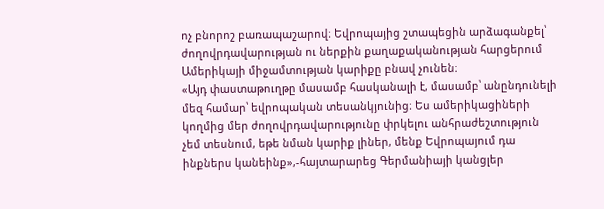ոչ բնորոշ բառապաշարով։ Եվրոպայից շտապեցին արձագանքել՝ ժողովրդավարության ու ներքին քաղաքականության հարցերում Ամերիկայի միջամտության կարիքը բնավ չունեն։
«Այդ փաստաթուղթը մասամբ հասկանալի է, մասամբ՝ անընդունելի մեզ համար՝ եվրոպական տեսանկյունից։ Ես ամերիկացիների կողմից մեր ժողովրդավարությունը փրկելու անհրաժեշտություն չեմ տեսնում, եթե նման կարիք լիներ, մենք Եվրոպայում դա ինքներս կանեինք»,-հայտարարեց Գերմանիայի կանցլեր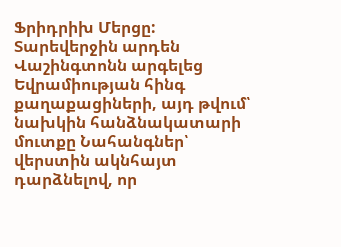Ֆրիդրիխ Մերցը:
Տարեվերջին արդեն Վաշինգտոնն արգելեց Եվրամիության հինգ քաղաքացիների, այդ թվում՝ նախկին հանձնակատարի մուտքը Նահանգներ՝ վերստին ակնհայտ դարձնելով, որ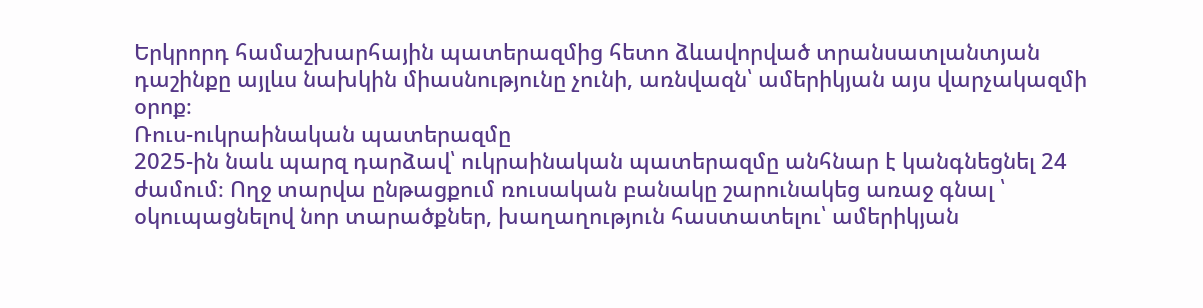Երկրորդ համաշխարհային պատերազմից հետո ձևավորված տրանսատլանտյան դաշինքը այլևս նախկին միասնությունը չունի, առնվազն՝ ամերիկյան այս վարչակազմի օրոք։
Ռուս-ուկրաինական պատերազմը
2025-ին նաև պարզ դարձավ՝ ուկրաինական պատերազմը անհնար է կանգնեցնել 24 ժամում։ Ողջ տարվա ընթացքում ռուսական բանակը շարունակեց առաջ գնալ ՝ օկուպացնելով նոր տարածքներ, խաղաղություն հաստատելու՝ ամերիկյան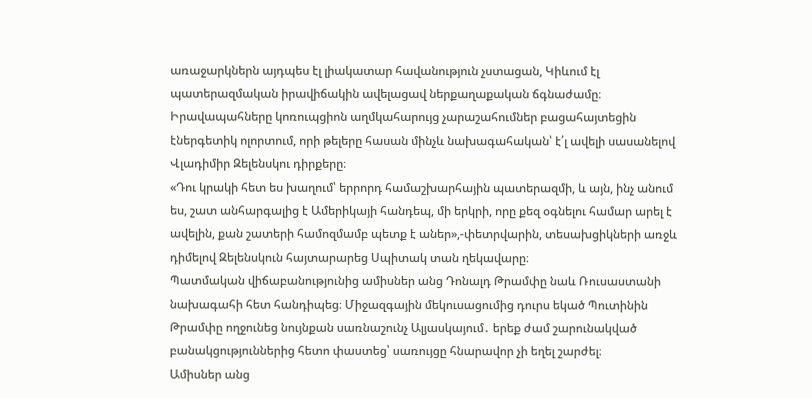առաջարկներն այդպես էլ լիակատար հավանություն չստացան, Կիևում էլ պատերազմական իրավիճակին ավելացավ ներքաղաքական ճգնաժամը։ Իրավապահները կոռուպցիոն աղմկահարույց չարաշահումներ բացահայտեցին էներգետիկ ոլորտում, որի թելերը հասան մինչև նախագահական՝ է՛լ ավելի սասանելով Վլադիմիր Զելենսկու դիրքերը։
«Դու կրակի հետ ես խաղում՝ երրորդ համաշխարհային պատերազմի, և այն, ինչ անում ես, շատ անհարգալից է Ամերիկայի հանդեպ, մի երկրի, որը քեզ օգնելու համար արել է ավելին, քան շատերի համոզմամբ պետք է աներ»,-փետրվարին, տեսախցիկների առջև դիմելով Զելենսկուն հայտարարեց Սպիտակ տան ղեկավարը։
Պատմական վիճաբանությունից ամիսներ անց Դոնալդ Թրամփը նաև Ռուսաստանի նախագահի հետ հանդիպեց։ Միջազգային մեկուսացումից դուրս եկած Պուտինին Թրամփը ողջունեց նույնքան սառնաշունչ Ալյասկայում․ երեք ժամ շարունակված բանակցություններից հետո փաստեց՝ սառույցը հնարավոր չի եղել շարժել։
Ամիսներ անց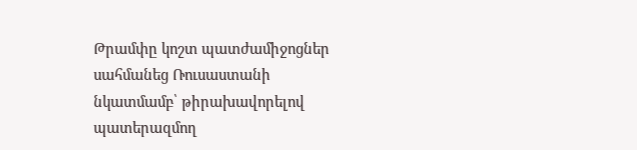Թրամփը կոշտ պատժամիջոցներ սահմանեց Ռուսաստանի նկատմամբ՝ թիրախավորելով պատերազմող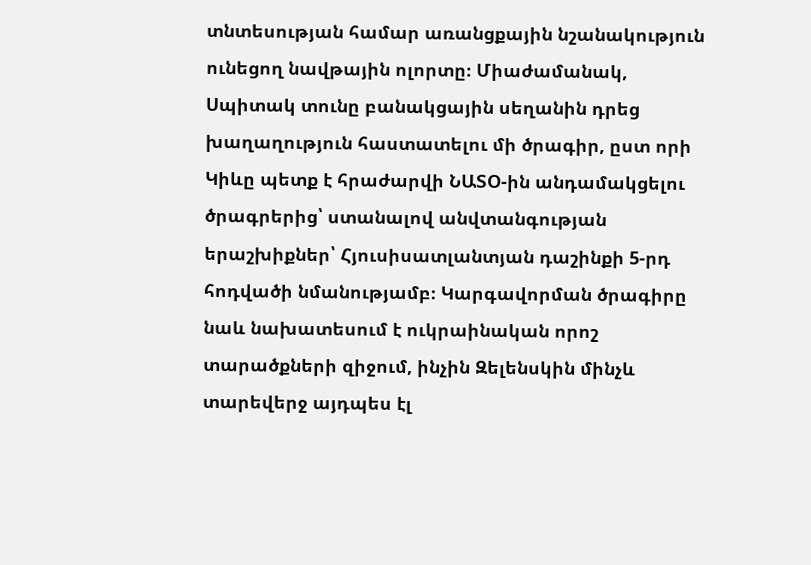տնտեսության համար առանցքային նշանակություն ունեցող նավթային ոլորտը։ Միաժամանակ, Սպիտակ տունը բանակցային սեղանին դրեց խաղաղություն հաստատելու մի ծրագիր, ըստ որի Կիևը պետք է հրաժարվի ՆԱՏՕ-ին անդամակցելու ծրագրերից՝ ստանալով անվտանգության երաշխիքներ՝ Հյուսիսատլանտյան դաշինքի 5-րդ հոդվածի նմանությամբ։ Կարգավորման ծրագիրը նաև նախատեսում է ուկրաինական որոշ տարածքների զիջում, ինչին Զելենսկին մինչև տարեվերջ այդպես էլ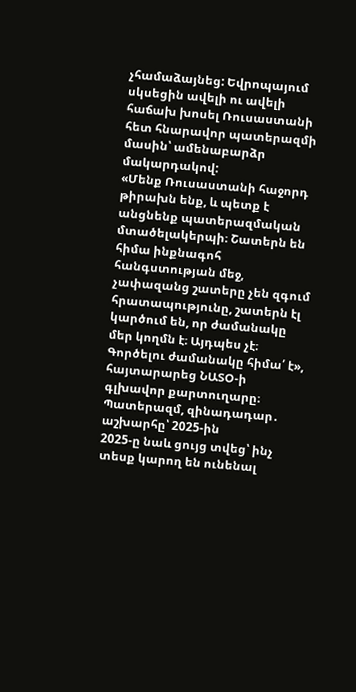չհամաձայնեց: Եվրոպայում սկսեցին ավելի ու ավելի հաճախ խոսել Ռուսաստանի հետ հնարավոր պատերազմի մասին՝ ամենաբարձր մակարդակով:
«Մենք Ռուսաստանի հաջորդ թիրախն ենք, և պետք է անցնենք պատերազմական մտածելակերպի։ Շատերն են հիմա ինքնագոհ հանգստության մեջ, չափազանց շատերը չեն զգում հրատապությունը, շատերն էլ կարծում են, որ ժամանակը մեր կողմն է։ Այդպես չէ։ Գործելու ժամանակը հիմա՛ է», հայտարարեց ՆԱՏՕ-ի գլխավոր քարտուղարը։
Պատերազմ, զինադադար․ աշխարհը՝ 2025-ին
2025-ը նաև ցույց տվեց՝ ինչ տեսք կարող են ունենալ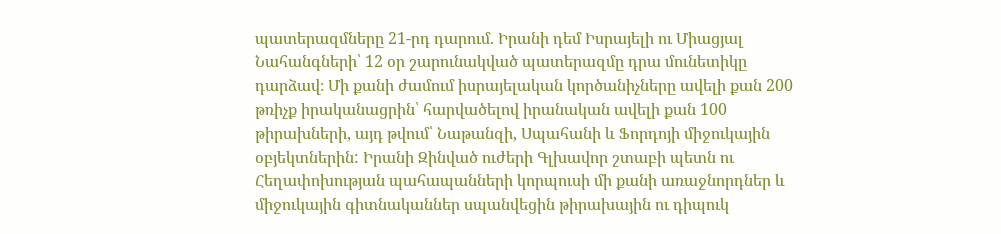պատերազմները 21-րդ դարում. Իրանի դեմ Իսրայելի ու Միացյալ Նահանգների՝ 12 օր շարունակված պատերազմը դրա մունետիկը դարձավ։ Մի քանի ժամում իսրայելական կործանիչները ավելի քան 200 թռիչք իրականացրին՝ հարվածելով իրանական ավելի քան 100 թիրախների, այդ թվում՝ Նաթանզի, Սպահանի և Ֆորդոյի միջուկային օբյեկտներին: Իրանի Զինված ուժերի Գլխավոր շտաբի պետն ու Հեղափոխության պահապանների կորպուսի մի քանի առաջնորդներ և միջուկային գիտնականներ սպանվեցին թիրախային ու դիպուկ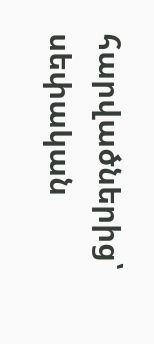հարվածներից՝ սեփական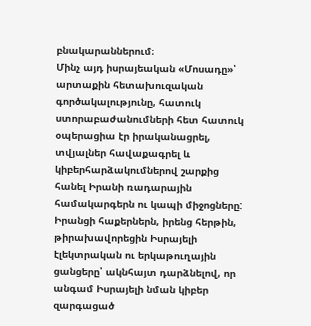բնակարաններում։
Մինչ այդ իսրայեական «Մոսադը»՝ արտաքին հետախուզական գործակալությունը, հատուկ ստորաբաժանումների հետ հատուկ օպերացիա էր իրականացրել, տվյալներ հավաքագրել և կիբերհարձակումներով շարքից հանել Իրանի ռադարային համակարգերն ու կապի միջոցները: Իրանցի հաքերներն, իրենց հերթին, թիրախավորեցին Իսրայելի էլեկտրական ու երկաթուղային ցանցերը՝ ակնհայտ դարձնելով, որ անգամ Իսրայելի նման կիբեր զարգացած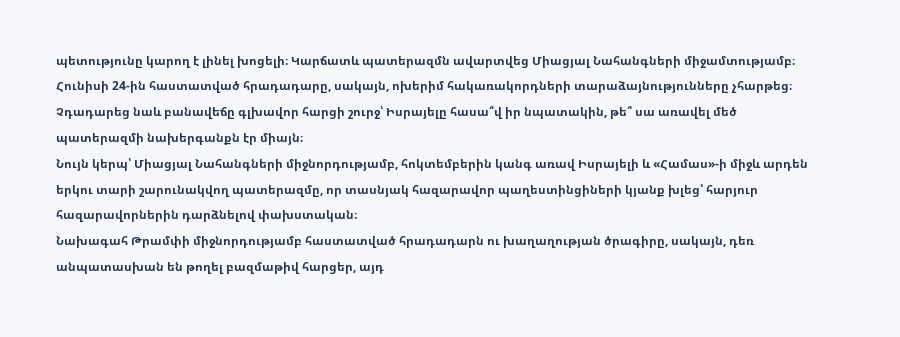պետությունը կարող է լինել խոցելի։ Կարճատև պատերազմն ավարտվեց Միացյալ Նահանգների միջամտությամբ։
Հունիսի 24-ին հաստատված հրադադարը, սակայն, ոխերիմ հակառակորդների տարաձայնությունները չհարթեց։ Չդադարեց նաև բանավեճը գլխավոր հարցի շուրջ՝ Իսրայելը հասա՞վ իր նպատակին, թե՞ սա առավել մեծ պատերազմի նախերգանքն էր միայն։
Նույն կերպ՝ Միացյալ Նահանգների միջնորդությամբ, հոկտեմբերին կանգ առավ Իսրայելի և «Համաս»-ի միջև արդեն երկու տարի շարունակվող պատերազմը, որ տասնյակ հազարավոր պաղեստինցիների կյանք խլեց՝ հարյուր հազարավորներին դարձնելով փախստական։
Նախագահ Թրամփի միջնորդությամբ հաստատված հրադադարն ու խաղաղության ծրագիրը, սակայն, դեռ անպատասխան են թողել բազմաթիվ հարցեր, այդ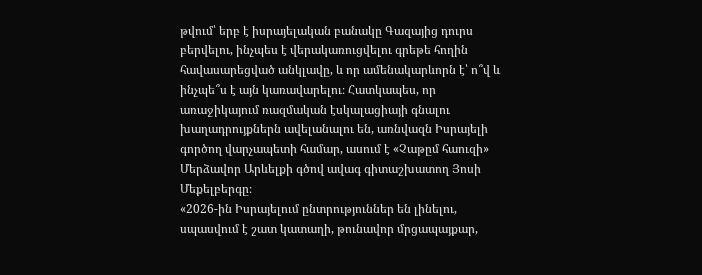թվում՝ երբ է իսրայելական բանակը Գազայից դուրս բերվելու, ինչպես է վերակառուցվելու գրեթե հողին հավասարեցված անկլավը, և որ ամենակարևորն է՝ ո՞վ և ինչպե՞ս է այն կառավարելու։ Հատկապես, որ առաջիկայում ռազմական էսկալացիայի գնալու խաղադրույքներն ավելանալու են, առնվազն Իսրայելի գործող վարչապետի համար, ասում է «Չաթըմ հաուզի» Մերձավոր Արևելքի գծով ավագ գիտաշխատող Յոսի Մեքելբերգը։
«2026-ին Իսրայելում ընտրություններ են լինելու, սպասվում է շատ կատաղի, թունավոր մրցապայքար,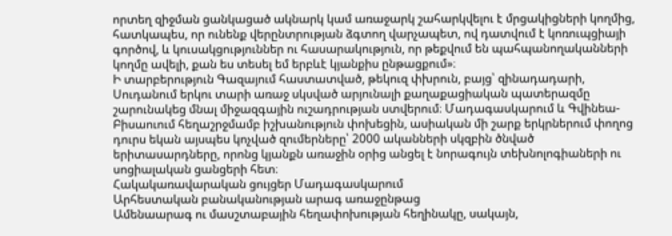որտեղ զիջման ցանկացած ակնարկ կամ առաջարկ շահարկվելու է մրցակիցների կողմից, հատկապես, որ ունենք վերընտրության ձգտող վարչապետ, ով դատվում է կոռուպցիայի գործով, և կուսակցություններ ու հասարակություն, որ թեքվում են պահպանողականների կողմը ավելի, քան ես տեսել եմ երբևէ կյանքիս ընթացքում»։
Ի տարբերություն Գազայում հաստատված, թեկուզ փխրուն, բայց՝ զինադադարի, Սուդանում երկու տարի առաջ սկսված արյունալի քաղաքացիական պատերազմը շարունակեց մնալ միջազգային ուշադրության ստվերում։ Մադագասկարում և Գվինեա-Բիսաուում հեղաշրջմամբ իշխանություն փոխեցին, ասիական մի շարք երկրներում փողոց դուրս եկան այսպես կոչված զումերները՝ 2000 ականների սկզբին ծնված երիտասարդները, որոնց կյանքն առաջին օրից անցել է նորագույն տեխնոլոգիաների ու սոցիալական ցանցերի հետ։
Հակակառավարական ցույցեր Մադագասկարում
Արհեստական բանականության արագ առաջընթաց
Ամենաարագ ու մասշտաբային հեղափոխության հեղինակը, սակայն,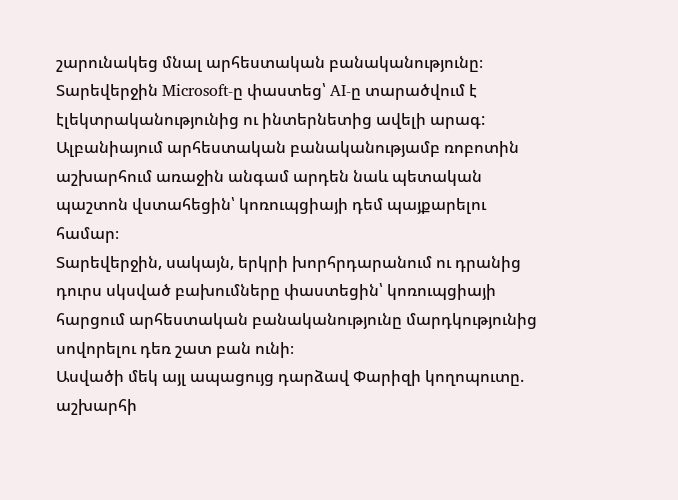շարունակեց մնալ արհեստական բանականությունը։ Տարեվերջին Microsoft-ը փաստեց՝ AI-ը տարածվում է էլեկտրականությունից ու ինտերնետից ավելի արագ: Ալբանիայում արհեստական բանականությամբ ռոբոտին աշխարհում առաջին անգամ արդեն նաև պետական պաշտոն վստահեցին՝ կոռուպցիայի դեմ պայքարելու համար։
Տարեվերջին, սակայն, երկրի խորհրդարանում ու դրանից դուրս սկսված բախումները փաստեցին՝ կոռուպցիայի հարցում արհեստական բանականությունը մարդկությունից սովորելու դեռ շատ բան ունի։
Ասվածի մեկ այլ ապացույց դարձավ Փարիզի կողոպուտը. աշխարհի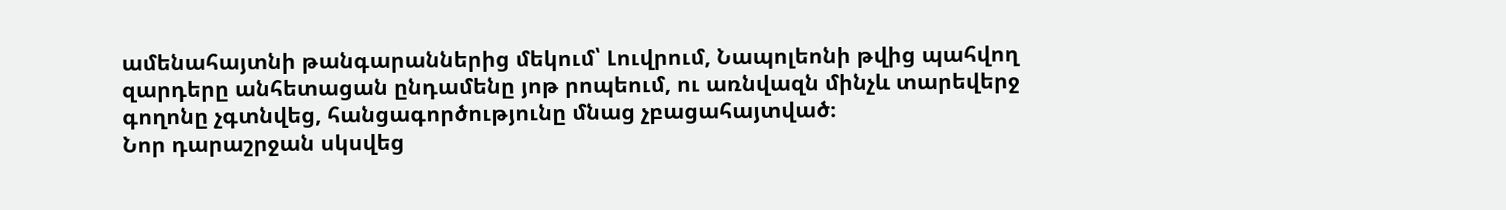ամենահայտնի թանգարաններից մեկում՝ Լուվրում, Նապոլեոնի թվից պահվող զարդերը անհետացան ընդամենը յոթ րոպեում, ու առնվազն մինչև տարեվերջ գողոնը չգտնվեց, հանցագործությունը մնաց չբացահայտված։
Նոր դարաշրջան սկսվեց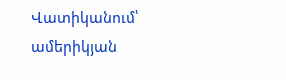Վատիկանում՝ ամերիկյան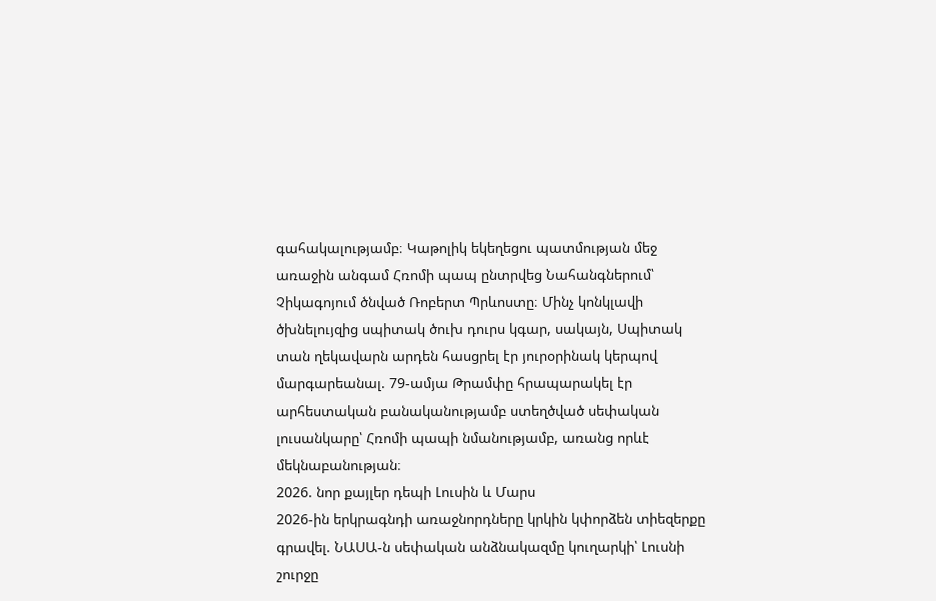գահակալությամբ։ Կաթոլիկ եկեղեցու պատմության մեջ առաջին անգամ Հռոմի պապ ընտրվեց Նահանգներում՝ Չիկագոյում ծնված Ռոբերտ Պրևոստը։ Մինչ կոնկլավի ծխնելույզից սպիտակ ծուխ դուրս կգար, սակայն, Սպիտակ տան ղեկավարն արդեն հասցրել էր յուրօրինակ կերպով մարգարեանալ. 79-ամյա Թրամփը հրապարակել էր արհեստական բանականությամբ ստեղծված սեփական լուսանկարը՝ Հռոմի պապի նմանությամբ, առանց որևէ մեկնաբանության։
2026. նոր քայլեր դեպի Լուսին և Մարս
2026-ին երկրագնդի առաջնորդները կրկին կփորձեն տիեզերքը գրավել. ՆԱՍԱ-ն սեփական անձնակազմը կուղարկի՝ Լուսնի շուրջը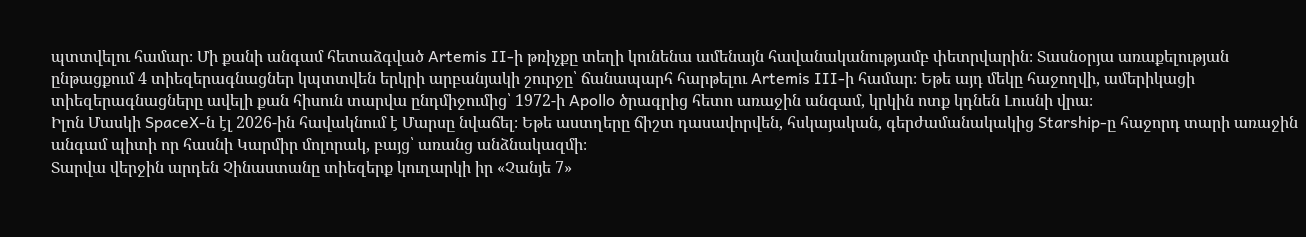պտտվելու համար։ Մի քանի անգամ հետաձգված Artemis II-ի թռիչքը տեղի կունենա ամենայն հավանականությամբ փետրվարին։ Տասնօրյա առաքելության ընթացքում 4 տիեզերագնացներ կպտտվեն երկրի արբանյակի շուրջը՝ ճանապարհ հարթելու Artemis III-ի համար։ Եթե այդ մեկը հաջողվի, ամերիկացի տիեզերագնացները ավելի քան հիսուն տարվա ընդմիջումից՝ 1972-ի Apollo ծրագրից հետո առաջին անգամ, կրկին ոտք կդնեն Լուսնի վրա։
Իլոն Մասկի SpaceX-ն էլ 2026-ին հավակնում է Մարսը նվաճել։ Եթե աստղերը ճիշտ դասավորվեն, հսկայական, գերժամանակակից Starship-ը հաջորդ տարի առաջին անգամ պիտի որ հասնի Կարմիր մոլորակ, բայց՝ առանց անձնակազմի։
Տարվա վերջին արդեն Չինաստանը տիեզերք կուղարկի իր «Չանյե 7»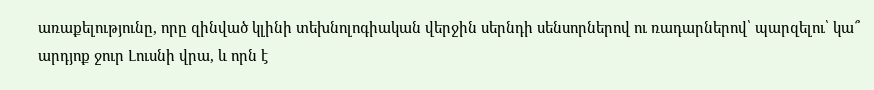առաքելությունը, որը զինված կլինի տեխնոլոգիական վերջին սերնդի սենսորներով ու ռադարներով՝ պարզելու՝ կա՞ արդյոք ջուր Լուսնի վրա, և որն է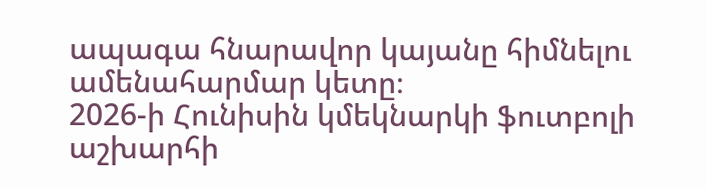ապագա հնարավոր կայանը հիմնելու ամենահարմար կետը։
2026-ի Հունիսին կմեկնարկի ֆուտբոլի աշխարհի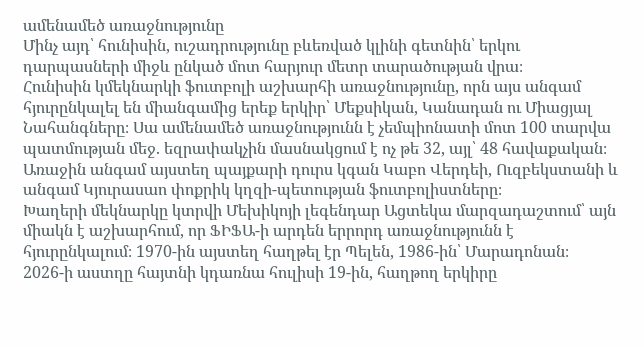ամենամեծ առաջնությունը
Մինչ այդ՝ հունիսին, ուշադրությունը բևեռված կլինի գետնին՝ երկու դարպասների միջև ընկած մոտ հարյուր մետր տարածության վրա։
Հունիսին կմեկնարկի ֆուտբոլի աշխարհի առաջնությունը, որն այս անգամ հյուրընկալել են միանգամից երեք երկիր՝ Մեքսիկան, Կանադան ու Միացյալ Նահանգները։ Սա ամենամեծ առաջնությունն է չեմպիոնատի մոտ 100 տարվա պատմության մեջ. եզրափակչին մասնակցում է ոչ թե 32, այլ՝ 48 հավաքական։ Առաջին անգամ այստեղ պայքարի դուրս կգան Կաբո Վերդեի, Ուզբեկստանի և անգամ Կյուրասաո փոքրիկ կղզի-պետության ֆուտբոլիստները։
Խաղերի մեկնարկը կտրվի Մեխիկոյի լեգենդար Ացտեկա մարզադաշտում՝ այն միակն է աշխարհում, որ ՖԻՖԱ-ի արդեն երրորդ առաջնությունն է հյուրընկալում։ 1970-ին այստեղ հաղթել էր Պելեն, 1986-ին՝ Մարադոնան։
2026-ի աստղը հայտնի կդառնա հուլիսի 19-ին, հաղթող երկիրը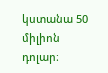կստանա 50 միլիոն դոլար։